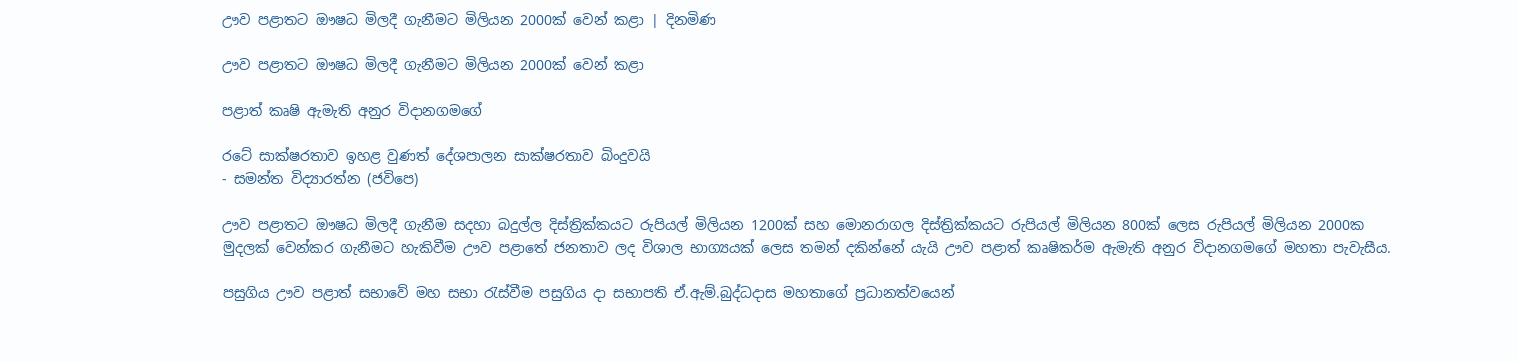ඌව පළාතට ඖෂධ මිලදී ගැනීමට මිලියන 2000ක් වෙන් කළා | දිනමිණ

ඌව පළාතට ඖෂධ මිලදී ගැනීමට මිලියන 2000ක් වෙන් කළා

පළාත් කෘෂි ඇමැති අනුර විදානගමගේ

රටේ සාක්ෂරතාව ඉහළ වුණත් දේශපාලන සාක්ෂරතාව බිංදුවයි
- සමන්ත විද්‍යාරත්න (ජවිපෙ)

ඌව පළාතට ඖෂධ මිලදී ගැනීම සදහා බදුල්ල දිස්ත්‍රික්කයට රුපියල් මිලියන 1200ක් සහ මොනරාගල දිස්ත්‍රික්කයට රුපියල් මිලියන 800ක් ලෙස රුපියල් මිලියන 2000ක මුදලක් වෙන්කර ගැනීමට හැකිවීම ඌව පළාතේ ජනතාව ලද විශාල භාග්‍යයක් ලෙස තමන් දකින්නේ යැයි ඌව පළාත් කෘෂිකර්ම ඇමැති අනුර විදානගමගේ මහතා පැවැසීය.

පසුගිය ඌව පළාත් සභාවේ මහ සභා රැස්වීම පසුගිය දා සභාපති ඒ.ඇම්.බුද්ධදාස මහතාගේ ප්‍රධානත්වයෙන්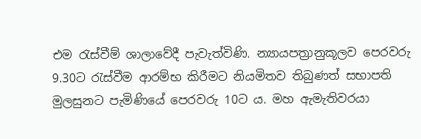එම රැස්වීම් ශාලාවේදී පැවැත්විණි. න්‍යායපත්‍රානුකූලව පෙරවරු 9.30ට රැස්වීම ආරම්භ කිරීමට නියමිතව තිබුණත් සභාපති මුලසුනට පැමිණියේ පෙරවරු 10ට ය. මහ ඇමැතිවරයා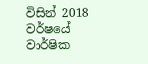විසින් 2018 වර්ෂයේ වාර්ෂික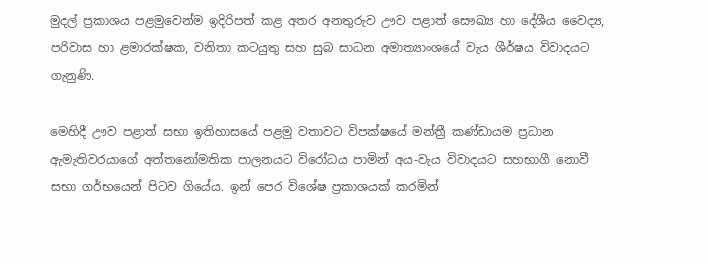මුදල් ප්‍රකාශය පළමුවෙන්ම ඉදිරිපත් කළ අතර අනතුරුව ඌව පළාත් සෞඛ්‍ය හා දේශීය වෛද්‍ය, පරිවාස හා ළමාරක්ෂක, වනිතා කටයුතු සහ සුබ සාධන අමාත්‍යාංශයේ වැය ශීර්ෂය විවාදයට ගැනුණි.

මෙහිදී ඌව පළාත් සභා ඉතිහාසයේ පළමු වතාවට විපක්ෂයේ මන්ත්‍රී කණ්ඩායම ප්‍රධාන ඇමැතිවරයාගේ අත්තනෝමතික පාලනයට විරෝධය පාමින් අය-වැය විවාදයට සහභාගී නොවී සභා ගර්භයෙන් පිටව ගියේය. ඉන් පෙර විශේෂ ප්‍රකාශයක් කරමින්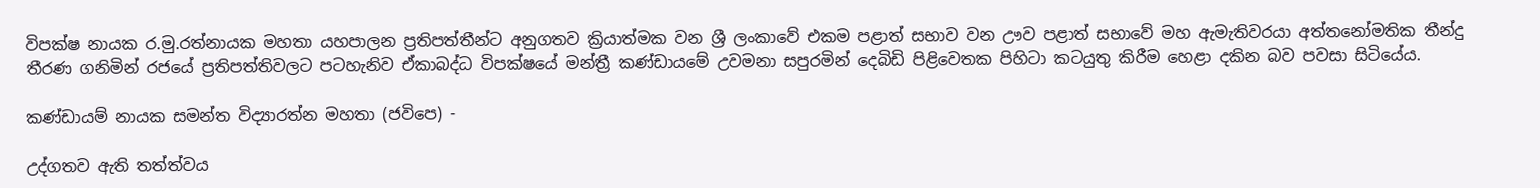විපක්ෂ නායක ර.මු.රත්නායක මහතා යහපාලන ප්‍රතිපත්තීන්ට අනුගතව ක්‍රියාත්මක වන ශ්‍රී ලංකාවේ එකම පළාත් සභාව වන ඌව පළාත් සභාවේ මහ ඇමැතිවරයා අත්තනෝමතික තීන්දු තීරණ ගනිමින් රජයේ ප්‍රතිපත්තිවලට පටහැනිව ඒකාබද්ධ විපක්ෂයේ මන්ත්‍රී කණ්ඩායමේ උවමනා සපුරමින් දෙබිඩි පිළිවෙතක පිහිටා කටයුතු කිරීම හෙළා දකින බව පවසා සිටියේය.

කණ්ඩායම් නායක සමන්ත විද්‍යාරත්න මහතා (ජවිපෙ) -

උද්ගතව ඇති තත්ත්වය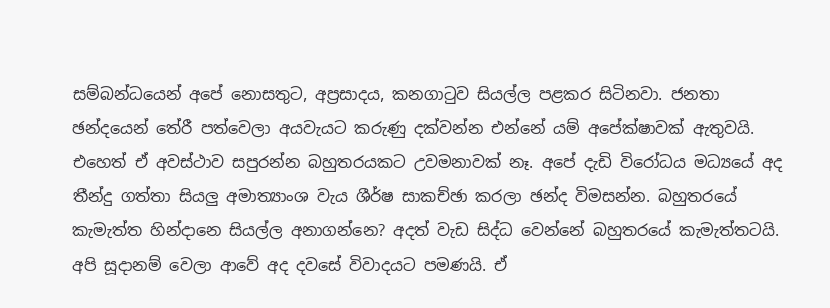සම්බන්ධයෙන් අපේ නොසතුට, අප්‍රසාදය, කනගාටුව සියල්ල පළකර සිටිනවා. ජනතා ඡන්දයෙන් තේරී පත්වෙලා අයවැයට කරුණු දක්වන්න එන්නේ යම් අපේක්ෂාවක් ඇතුවයි. එහෙත් ඒ අවස්ථාව සපුරන්න බහුතරයකට උවමනාවක් නෑ. අපේ දැඩි විරෝධය මධ්‍යයේ අද තීන්දු ගත්තා සියලු අමාත්‍යාංශ වැය ශීර්ෂ සාකච්ඡා කරලා ඡන්ද විමසන්න. බහුතරයේ කැමැත්ත හින්දානෙ සියල්ල අනාගන්නෙ? අදත් වැඩ සිද්ධ වෙන්නේ බහුතරයේ කැමැත්තටයි. අපි සූදානම් වෙලා ආවේ අද දවසේ විවාදයට පමණයි. ඒ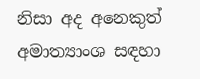නිසා අද අනෙකුත් අමාත්‍යාංශ සඳහා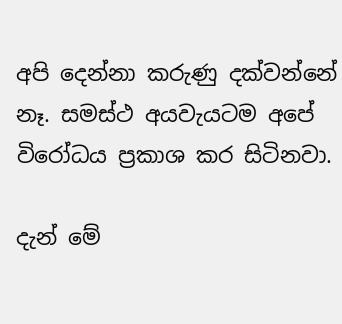අපි දෙන්නා කරුණු දක්වන්නේ නෑ. සමස්ථ අයවැයටම අපේ විරෝධය ප්‍රකාශ කර සිටිනවා.

දැන් මේ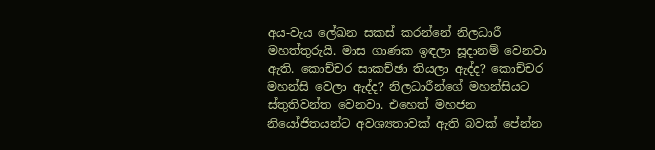අය-වැය ලේඛන සකස් කරන්නේ නිලධාරී මහත්තුරුයි. මාස ගාණක ඉඳලා සූදානම් වෙනවා ඇති. කොච්චර සාකච්ඡා තියලා ඇද්ද? කොච්චර මහන්සි වෙලා ඇද්ද? නිලධාරීන්ගේ මහන්සියට ස්තුතිවන්ත වෙනවා. එහෙත් මහජන නියෝජිතයන්ට අවශ්‍යතාවක් ඇති බවක් පේන්න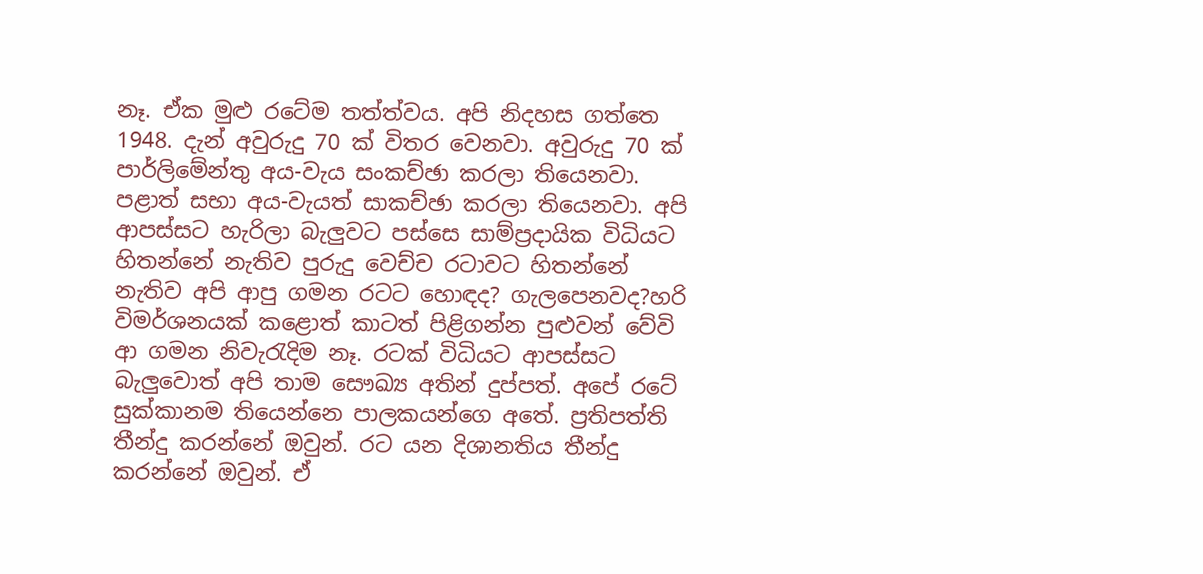නෑ. ඒක මුළු රටේම තත්ත්වය. අපි නිදහස ගත්තෙ 1948. දැන් අවුරුදු 70 ක් විතර වෙනවා. අවුරුදු 70 ක් පාර්ලිමේන්තු අය-වැය සංකච්ඡා කරලා තියෙනවා. පළාත් සභා අය-වැයත් සාකච්ඡා කරලා තියෙනවා. අපි ආපස්සට හැරිලා බැලුවට පස්සෙ සාම්ප්‍රදායික විධියට හිතන්නේ නැතිව පුරුදු වෙච්ච රටාවට හිතන්නේ නැතිව අපි ආපු ගමන රටට හොඳද? ගැලපෙනවද?හරි විමර්ශනයක් කළොත් කාටත් පිළිගන්න පුළුවන් වේවි ආ ගමන නිවැරැදිම නෑ. රටක් විධියට ආපස්සට බැලුවොත් අපි තාම සෞඛ්‍ය අතින් දුප්පත්. අපේ රටේ සුක්කානම තියෙන්නෙ පාලකයන්ගෙ අතේ. ප්‍රතිපත්ති තීන්දු කරන්නේ ඔවුන්. රට යන දිශානතිය තීන්දු කරන්නේ ඔවුන්. ඒ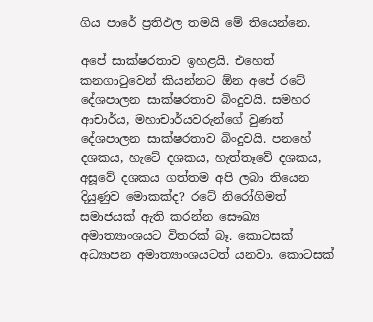ගිය පාරේ ප්‍රතිඵල තමයි මේ තියෙන්නෙ.

අපේ සාක්ෂරතාව ඉහළයි. එහෙත් කනගාටුවෙන් කියන්නට ඕන අපේ රටේ දේශපාලන සාක්ෂරතාව බිංදුවයි. සමහර ආචාර්ය, මහාචාර්යවරුන්ගේ වුණත් දේශපාලන සාක්ෂරතාව බිංදුවයි. පනහේ දශකය, හැටේ දශකය, හැත්තෑවේ දශකය, අසූවේ දශකය ගත්තම අපි ලබා තියෙන දියුණුව මොකක්ද? රටේ නිරෝගිමත් සමාජයක් ඇති කරන්න සෞඛ්‍ය අමාත්‍යාංශයට විතරක් බෑ. කොටසක් අධ්‍යාපන අමාත්‍යාංශයටත් යනවා. කොටසක්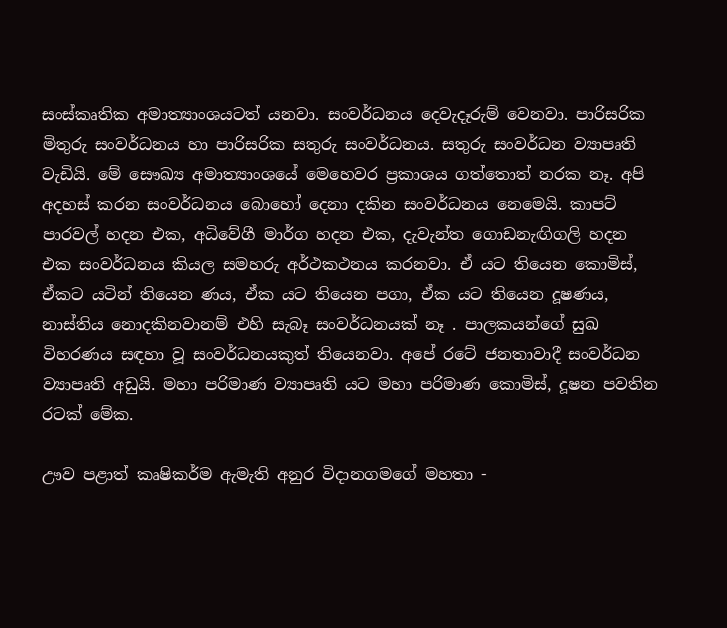සංස්කෘතික අමාත්‍යාංශයටත් යනවා. සංවර්ධනය දෙවැදෑරුම් වෙනවා. පාරිසරික මිතුරු සංවර්ධනය හා පාරිසරික සතුරු සංවර්ධනය. සතුරු සංවර්ධන ව්‍යාපෘති වැඩියි. මේ සෞඛ්‍ය අමාත්‍යාංශයේ මෙහෙවර ප්‍රකාශය ගත්තොත් නරක නෑ. අපි අදහස් කරන සංවර්ධනය බොහෝ දෙනා දකින සංවර්ධනය නෙමෙයි. කාපට් පාරවල් හදන එක, අධිවේගී මාර්ග හදන එක, දැවැන්ත ගොඩනැඟිගලි හදන එක සංවර්ධනය කියල සමහරු අර්ථකථනය කරනවා. ඒ යට තියෙන කොමිස්, ඒකට යටින් තියෙන ණය, ඒක යට තියෙන පගා, ඒක යට තියෙන දූෂණය, නාස්තිය නොදකිනවානම් එහි සැබෑ සංවර්ධනයක් නෑ . පාලකයන්ගේ සුඛ විහරණය සඳහා වූ සංවර්ධනයකුත් තියෙනවා. අපේ රටේ ජනතාවාදී සංවර්ධන ව්‍යාපෘති අඩුයි. මහා පරිමාණ ව්‍යාපෘති යට මහා පරිමාණ කොමිස්, දූෂන පවතින රටක් මේක.

ඌව පළාත් කෘෂිකර්ම ඇමැති අනුර විදානගමගේ මහතා -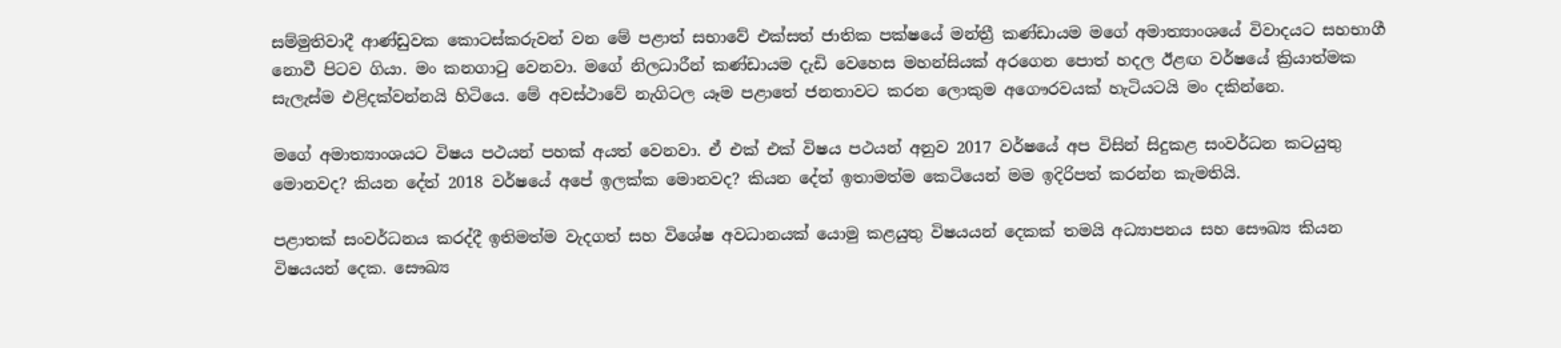සම්මුතිවාදී ආණ්ඩුවක කොටස්කරුවන් වන මේ පළාත් සභාවේ එක්සත් ජාතික පක්ෂයේ මන්ත්‍රී කණ්ඩායම මගේ අමාත්‍යාංශයේ විවාදයට සහභාගී නොවී පිටව ගියා. මං කනගාටු වෙනවා. මගේ නිලධාරීන් කණ්ඩායම දැඩි වෙහෙස මහන්සියක් අරගෙන පොත් හදල ඊළඟ වර්ෂයේ ක්‍රියාත්මක සැලැස්ම එළිදක්වන්නයි හිටියෙ. මේ අවස්ථාවේ නැගිටල යෑම පළාතේ ජනතාවට කරන ලොකුම අගෞරවයක් හැටියටයි මං දකින්නෙ.

මගේ අමාත්‍යාංශයට විෂය පථයන් පහක් අයත් වෙනවා. ඒ එක් එක් විෂය පථයන් අනුව 2017 වර්ෂයේ අප විසින් සිදුකළ සංවර්ධන කටයුතු මොනවද? කියන දේත් 2018 වර්ෂයේ අපේ ඉලක්ක මොනවද? කියන දේත් ඉතාමත්ම කෙටියෙන් මම ඉදිරිපත් කරන්න කැමතියි.

පළාතක් සංවර්ධනය කරද්දී ඉතිමත්ම වැදගත් සහ විශේෂ අවධානයක් යොමු කළයුතු විෂයයන් දෙකක් තමයි අධ්‍යාපනය සහ සෞඛ්‍ය කියන විෂයයන් දෙක. සෞඛ්‍ය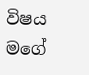විෂය මගේ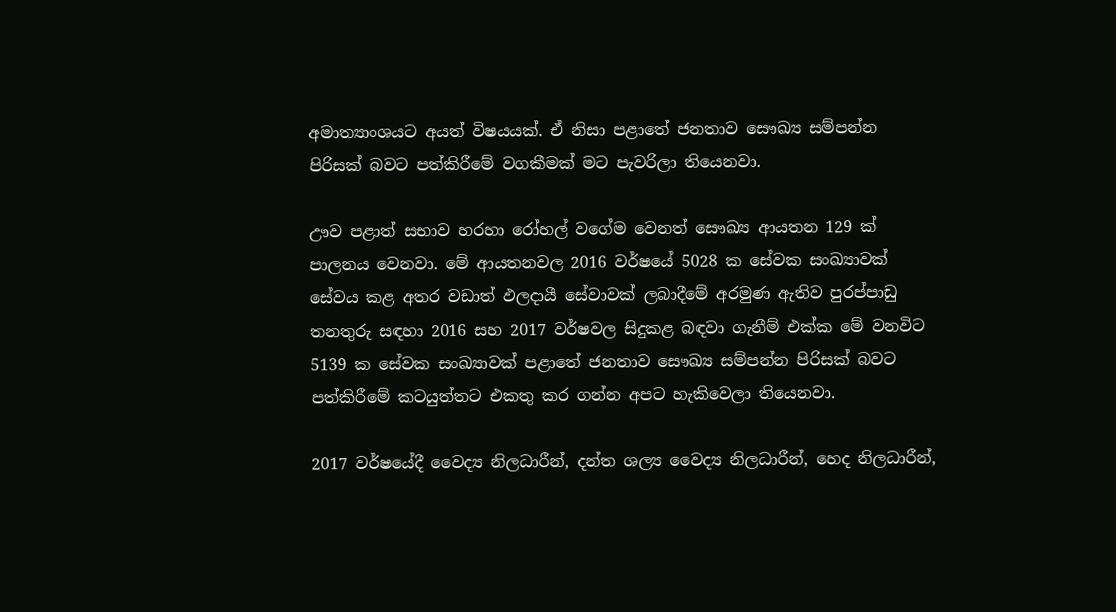අමාත්‍යාංශයට අයත් විෂයයක්. ඒ නිසා පළාතේ ජනතාව සෞඛ්‍ය සම්පන්න පිරිසක් බවට පත්කිරීමේ වගකීමක් මට පැවරිලා තියෙනවා.

ඌව පළාත් සභාව හරහා රෝහල් වගේම වෙනත් සෞඛ්‍ය ආයතන 129 ක් පාලනය වෙනවා. මේ ආයතනවල 2016 වර්ෂයේ 5028 ක සේවක සංඛ්‍යාවක් සේවය කළ අතර වඩාත් ඵලදායී සේවාවක් ලබාදීමේ අරමුණ ඇතිව පුරප්පාඩු තනතුරු සඳහා 2016 සහ 2017 වර්ෂවල සිදුකළ බඳවා ගැනීම් එක්ක මේ වනවිට 5139 ක සේවක සංඛ්‍යාවක් පළාතේ ජනතාව සෞඛ්‍ය සම්පන්න පිරිසක් බවට පත්කිරීමේ කටයුත්තට එකතු කර ගන්න අපට හැකිවෙලා තියෙනවා.

2017 වර්ෂයේදී වෛද්‍ය නිලධාරීන්, දන්ත ශල්‍ය වෛද්‍ය නිලධාරීන්, හෙද නිලධාරීන්,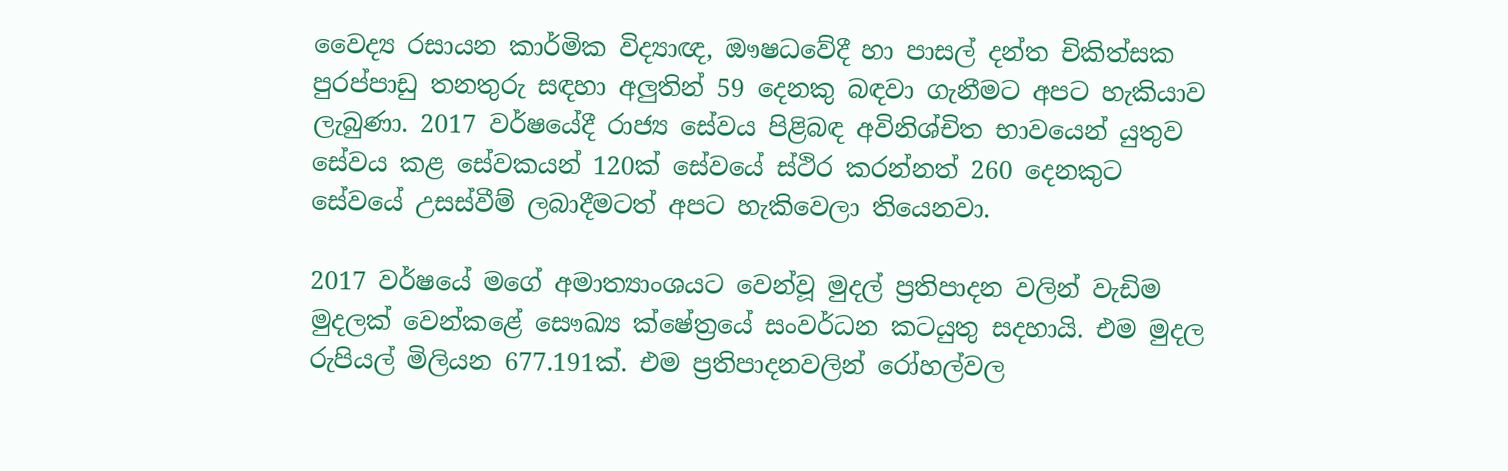වෛද්‍ය රසායන කාර්මික විද්‍යාඥ, ඖෂධවේදී හා පාසල් දන්ත චිකිත්සක පුරප්පාඩු තනතුරු සඳහා අලුතින් 59 දෙනකු බඳවා ගැනීමට අපට හැකියාව ලැබුණා. 2017 වර්ෂයේදී රාජ්‍ය සේවය පිළිබඳ අවිනිශ්චිත භාවයෙන් යුතුව සේවය කළ සේවකයන් 120ක් සේවයේ ස්ථිර කරන්නත් 260 දෙනකුට සේවයේ උසස්වීම් ලබාදීමටත් අපට හැකිවෙලා තියෙනවා.

2017 වර්ෂයේ මගේ අමාත්‍යාංශයට වෙන්වූ මුදල් ප්‍රතිපාදන වලින් වැඩිම මුදලක් වෙන්කළේ සෞඛ්‍ය ක්ෂේත්‍රයේ සංවර්ධන කටයුතු සදහායි. එම මුදල රුපියල් මිලියන 677.191ක්. එම ප්‍රතිපාදනවලින් රෝහල්වල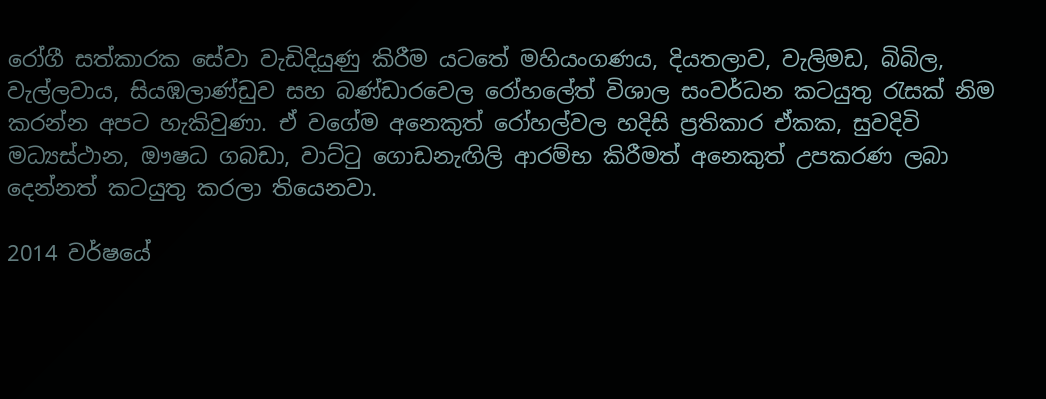රෝගී සත්කාරක සේවා වැඩිදියුණු කිරීම යටතේ මහියංගණය, දියතලාව, වැලිමඩ, බිබිල, වැල්ලවාය, සියඹලාණ්ඩුව සහ බණ්ඩාරවෙල රෝහලේත් විශාල සංවර්ධන කටයුතු රැසක් නිම කරන්න අපට හැකිවුණා. ඒ වගේම අනෙකුත් රෝහල්වල හදිසි ප්‍රතිකාර ඒකක, සුවදිවි මධ්‍යස්ථාන, ඖෂධ ගබඩා, වාට්ටු ගොඩනැඟිලි ආරම්භ කිරීමත් අනෙකුත් උපකරණ ලබා දෙන්නත් කටයුතු කරලා තියෙනවා.

2014 වර්ෂයේ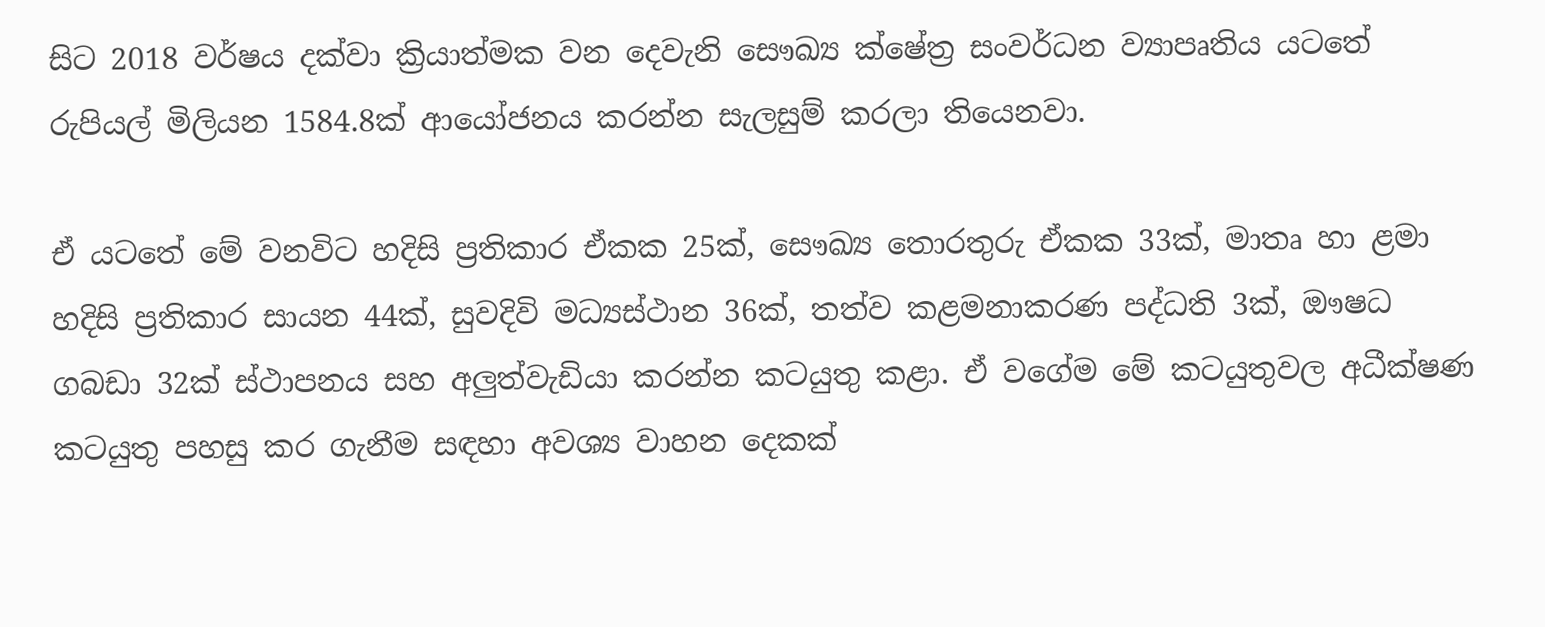සිට 2018 වර්ෂය දක්වා ක්‍රියාත්මක වන දෙවැනි සෞඛ්‍ය ක්ෂේත්‍ර සංවර්ධන ව්‍යාපෘතිය යටතේ රුපියල් මිලියන 1584.8ක් ආයෝජනය කරන්න සැලසුම් කරලා තියෙනවා.

ඒ යටතේ මේ වනවිට හදිසි ප්‍රතිකාර ඒකක 25ක්, සෞඛ්‍ය තොරතුරු ඒකක 33ක්, මාතෘ හා ළමා හදිසි ප්‍රතිකාර සායන 44ක්, සුවදිවි මධ්‍යස්ථාන 36ක්, තත්ව කළමනාකරණ පද්ධති 3ක්, ඖෂධ ගබඩා 32ක් ස්ථාපනය සහ අලුත්වැඩියා කරන්න කටයුතු කළා. ඒ වගේම මේ කටයුතුවල අධීක්ෂණ කටයුතු පහසු කර ගැනීම සඳහා අවශ්‍ය වාහන දෙකක්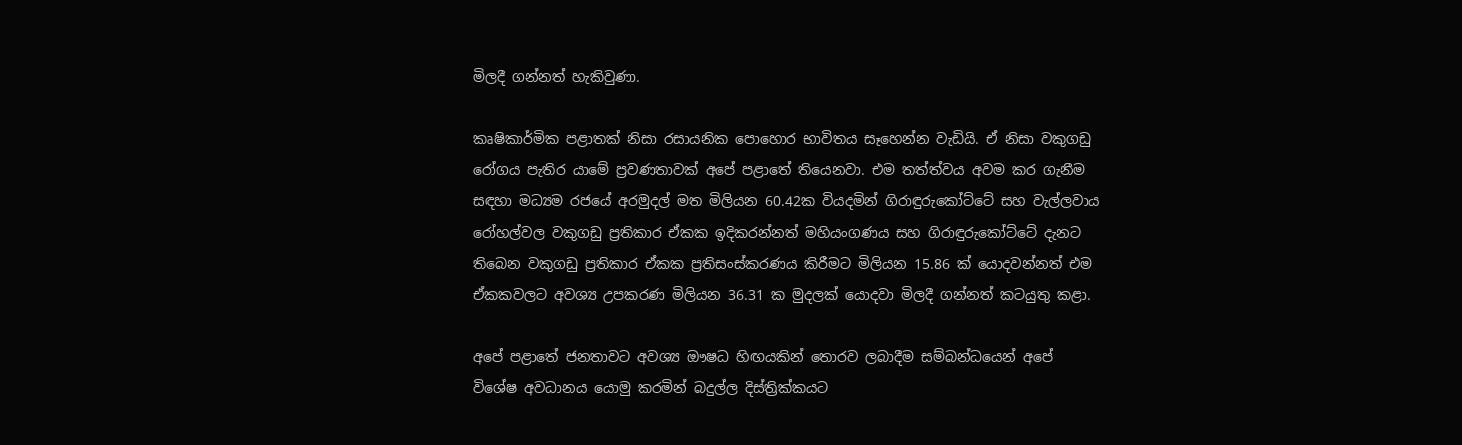මිලදී ගන්නත් හැකිවුණා.

කෘෂිකාර්මික පළාතක් නිසා රසායනික පොහොර භාවිතය සෑහෙන්න වැඩියි. ඒ නිසා වකුගඩු රෝගය පැතිර යාමේ ප්‍රවණතාවක් අපේ පළාතේ තියෙනවා. එම තත්ත්වය අවම කර ගැනීම සඳහා මධ්‍යම රජයේ අරමුදල් මත මිලියන 60.42ක වියදමින් ගිරාඳුරුකෝට්ටේ සහ වැල්ලවාය රෝහල්වල වකුගඩු ප්‍රතිකාර ඒකක ඉදිකරන්නත් මහියංගණය සහ ගිරාඳුරුකෝට්ටේ දැනට තිබෙන වකුගඩු ප්‍රතිකාර ඒකක ප්‍රතිසංස්කරණය කිරීමට මිලියන 15.86 ක් යොදවන්නත් එම ඒකකවලට අවශ්‍ය උපකරණ මිලියන 36.31 ක මුදලක් යොදවා මිලදී ගන්නත් කටයුතු කළා.

අපේ පළාතේ ජනතාවට අවශ්‍ය ඖෂධ හිඟයකින් තොරව ලබාදීම සම්බන්ධයෙන් අපේ විශේෂ අවධානය යොමු කරමින් බදුල්ල දිස්ත්‍රික්කයට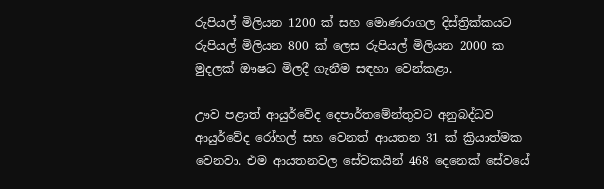රුපියල් මිලියන 1200 ක් සහ මොණරාගල දිස්ත්‍රික්කයට රුපියල් මිලියන 800 ක් ලෙස රුපියල් මිලියන 2000 ක මුදලක් ඖෂධ මිලදී ගැනීම සඳහා වෙන්කළා.

ඌව පළාත් ආයුර්වේද දෙපාර්තමේන්තුවට අනුබද්ධව ආයුර්වේද රෝහල් සහ වෙනත් ආයතන 31 ක් ක්‍රියාත්මක වෙනවා. එම ආයතනවල සේවකයින් 468 දෙනෙක් සේවයේ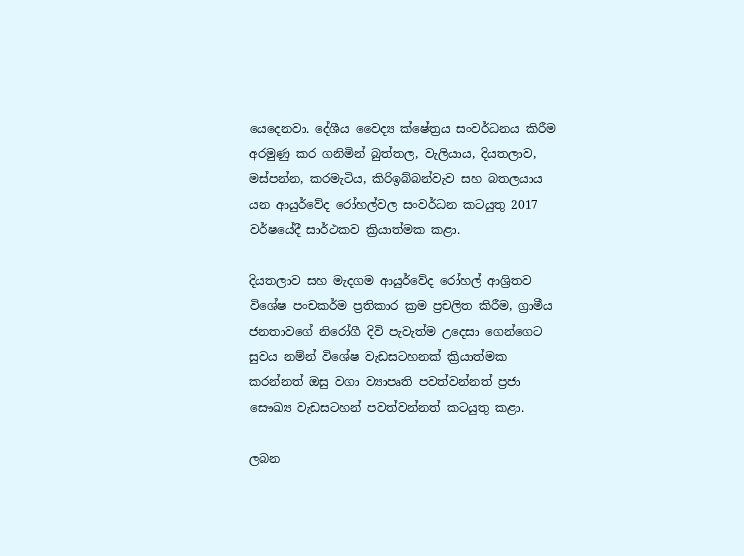යෙදෙනවා. දේශීය වෛද්‍ය ක්ෂේත්‍රය සංවර්ධනය කිරීම අරමුණු කර ගනිමින් බුත්තල, වැලියාය, දියතලාව, මස්පන්න, කරමැටිය, කිරිඉබ්බන්වැව සහ බතලයාය යන ආයුර්වේද රෝහල්වල සංවර්ධන කටයුතු 2017 වර්ෂයේදී සාර්ථකව ක්‍රියාත්මක කළා.

දියතලාව සහ මැදගම ආයුර්වේද රෝහල් ආශ්‍රිතව විශේෂ පංචකර්ම ප්‍රතිකාර ක්‍රම ප්‍රචලිත කිරීම, ග්‍රාමීය ජනතාවගේ නිරෝගී දිවි පැවැත්ම උදෙසා ගෙන්ගෙට සුවය නම්න් විශේෂ වැඩසටහනක් ක්‍රියාත්මක කරන්නත් ඔසු වගා ව්‍යාපෘති පවත්වන්නත් ප්‍රජා සෞඛ්‍ය වැඩසටහන් පවත්වන්නත් කටයුතු කළා.

ලබන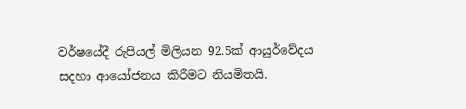වර්ෂයේදී රුපියල් මිලියන 92.5ක් ආයුර්වේදය සදහා ආයෝජනය කිරීමට නියමිතයි.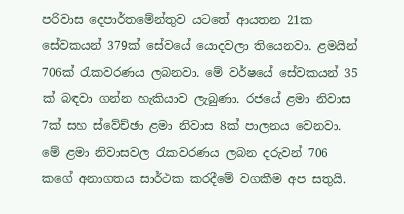පරිවාස දෙපාර්තමේන්තුව යටතේ ආයතන 21ක සේවකයන් 379ක් සේවයේ යොදවලා තියෙනවා. ළමයින් 706ක් රැකවරණය ලබනවා. මේ වර්ෂයේ සේවකයන් 35 ක් බඳවා ගන්න හැකියාව ලැබුණා. රජයේ ළමා නිවාස 7ක් සහ ස්වේච්ඡා ළමා නිවාස 8ක් පාලනය වෙනවා. මේ ළමා නිවාසවල රැකවරණය ලබන දරුවන් 706 කගේ අනාගතය සාර්ථක කරදීමේ වගකීම අප සතුයි.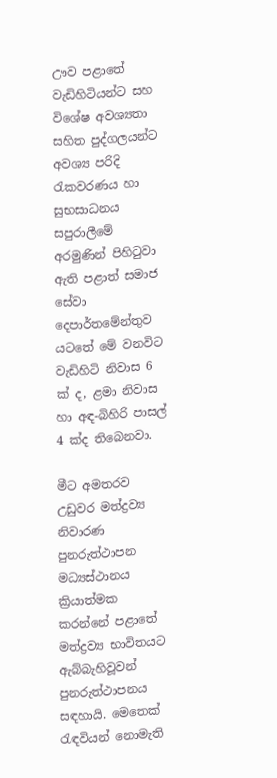ඌව පළාතේ වැඩිහිටියන්ට සහ විශේෂ අවශ්‍යතා සහිත පුද්ගලයන්ට අවශ්‍ය පරිදි රැකවරණය හා සුභසාධනය සපුරාලීමේ අරමුණින් පිහිටුවා ඇති පළාත් සමාජ සේවා දෙපාර්තමේන්තුව යටතේ මේ වනවිට වැඩිහිටි නිවාස 6 ක් ද, ළමා නිවාස හා අඳ-බිහිරි පාසල් 4 ක්ද තිබෙනවා.

මීට අමතරව උඩුවර මත්ද්‍රව්‍ය නිවාරණ පුනරුත්ථාපන මධ්‍යස්ථානය ක්‍රියාත්මක කරන්නේ පළාතේ මත්ද්‍රව්‍ය භාවිතයට ඇබ්බැහිවූවන් පුනරුත්ථාපනය සඳහායි. මෙතෙක් රැඳවියන් නොමැති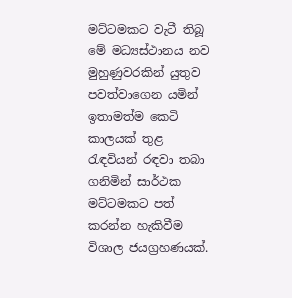මට්ටමකට වැටී තිබූ මේ මධ්‍යස්ථානය නව මුහුණුවරකින් යුතුව පවත්වාගෙන යමින් ඉතාමත්ම කෙටි කාලයක් තුළ රැඳවියන් රඳවා තබා ගනිමින් සාර්ථක මට්ටමකට පත් කරන්න හැකිවීම විශාල ජයග්‍රහණයක්.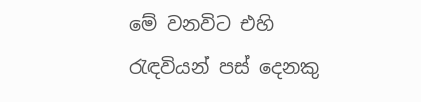මේ වනවිට එහි රැඳවියන් පස් දෙනකු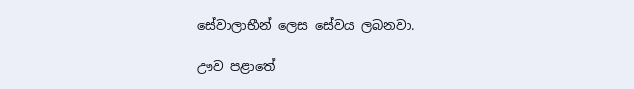සේවාලාභීන් ලෙස සේවය ලබනවා.

ඌව පළාතේ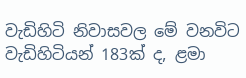වැඩිහිටි නිවාසවල මේ වනවිට වැඩිහිටියන් 183ක් ද, ළමා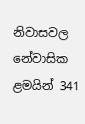නිවාසවල නේවාසික ළමයින් 341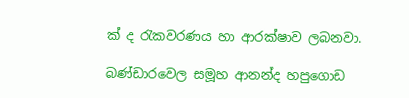ක් ද රැකවරණය හා ආරක්ෂාව ලබනවා.

බණ්ඩාරවෙල සමූහ ආනන්ද හපුගොඩ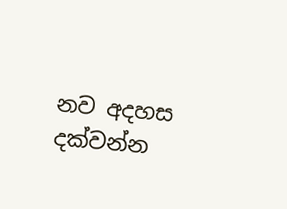නව අදහස දක්වන්න